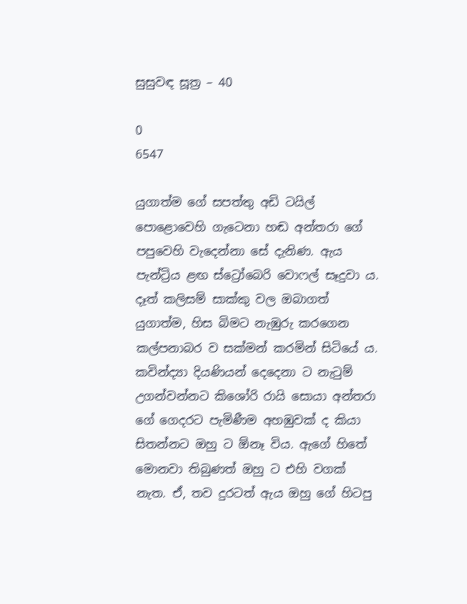සුසුවඳ සූත්‍ර – 40

0
6547

යුගාත්ම ගේ සපත්තු අඩි ටයිල් පොළොවෙහි ගැටෙනා හඬ අන්තරා ගේ පපුවෙහි වැදෙන්නා සේ දැනිණ. ඇය පැන්ට්‍රිය ළඟ ස්ට්‍රෝබෙරි වොෆල් සෑදුවා ය. දෑත් කලිසම් සාක්කු වල ඔබාගත් යුගාත්ම, හිස බිමට නැඹුරු කරගෙන කල්පනාබර ව සක්මන් කරමින් සිටියේ ය. කවින්ද්‍යා දියණියන් දෙදෙනා ට නැටුම් උගන්වන්නට කිශෝරි රායි සොයා අන්තරා ගේ ගෙදරට පැමිණීම අහඹුවක් ද කියා සිතන්නට ඔහු ට ඕනෑ විය. ඇගේ හිතේ මොනවා තිබුණත් ඔහු ට එහි වගක් නැත. ඒ, තව දුරටත් ඇය ඔහු ගේ හිටපු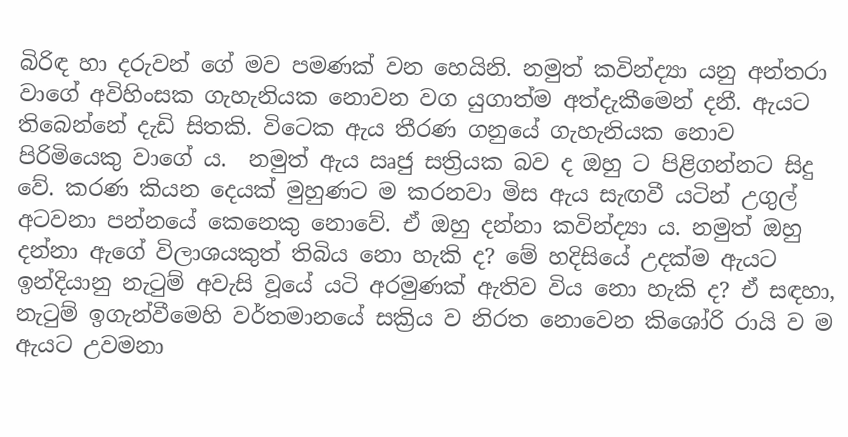බිරිඳ හා දරුවන් ගේ මව පමණක් වන හෙයිනි. නමුත් කවින්ද්‍යා යනු අන්තරා වාගේ අවිහිංසක ගැහැනියක නොවන වග යුගාත්ම අත්දැකීමෙන් දනී. ඇයට තිබෙන්නේ දැඩි සිතකි. විටෙක ඇය තීරණ ගනුයේ ගැහැනියක නොව පිරිමියෙකු වාගේ ය.  නමුත් ඇය ඍජු සත්‍රියක බව ද ඔහු ට පිළිගන්නට සිදු වේ. කරණ කියන දෙයක් මුහුණට ම කරනවා මිස ඇය සැඟවී යටින් උගුල් අටවනා පන්නයේ කෙනෙකු නොවේ. ඒ ඔහු දන්නා කවින්ද්‍යා ය. නමුත් ඔහු දන්නා ඇගේ විලාශයකුත් තිබිය නො හැකි ද? මේ හදිසියේ උදක්ම ඇයට ඉන්දියානු නැටුම් අවැසි වූයේ යටි අරමුණක් ඇතිව විය නො හැකි ද? ඒ සඳහා, නැටුම් ඉගැන්වීමෙහි වර්තමානයේ සක්‍රිය ව නිරත නොවෙන කිශෝරි රායි ව ම ඇයට උවමනා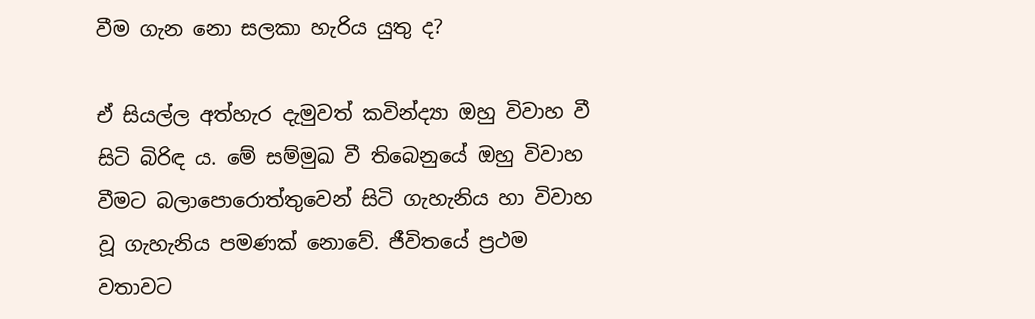වීම ගැන නො සලකා හැරිය යුතු ද?

ඒ සියල්ල අත්හැර දැමුවත් කවින්ද්‍යා ඔහු විවාහ වී සිටි බිරිඳ ය. මේ සම්මුඛ වී තිබෙනුයේ ඔහු විවාහ වීමට බලාපොරොත්තුවෙන් සිටි ගැහැනිය හා විවාහ වූ ගැහැනිය පමණක් නොවේ. ජීවිතයේ ප්‍රථම වතාවට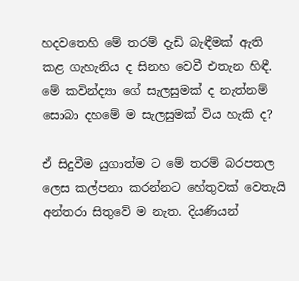හදවතෙහි මේ තරම් දැඩි බැඳීමක් ඇති කළ ගැහැනිය ද සිනහ වෙවී එතැන හිඳී. මේ කවින්ද්‍යා ගේ සැලසුමක් ද නැත්නම් සොබා දහමේ ම සැලසුමක් විය හැකි ද?

ඒ සිදුවීම යුගාත්ම ට මේ තරම් බරපතල ලෙස කල්පනා කරන්නට හේතුවක් වෙතැයි අන්තරා සිතුවේ ම නැත. දියණියන්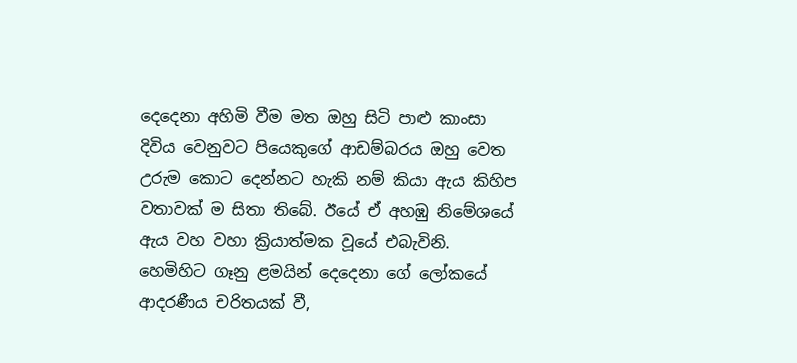දෙදෙනා අහිමි වීම මත ඔහු සිටි පාළු කාංසා දිවිය වෙනුවට පියෙකුගේ ආඩම්බරය ඔහු වෙත උරුම කොට දෙන්නට හැකි නම් කියා ඇය කිහිප වතාවක් ම සිතා තිබේ. ඊයේ ඒ අහඹු නිමේශයේ ඇය වහ වහා ක්‍රියාත්මක වූයේ එබැවිනි. හෙමිහිට ගෑනු ළමයින් දෙදෙනා ගේ ලෝකයේ ආදරණීය චරිතයක් වී,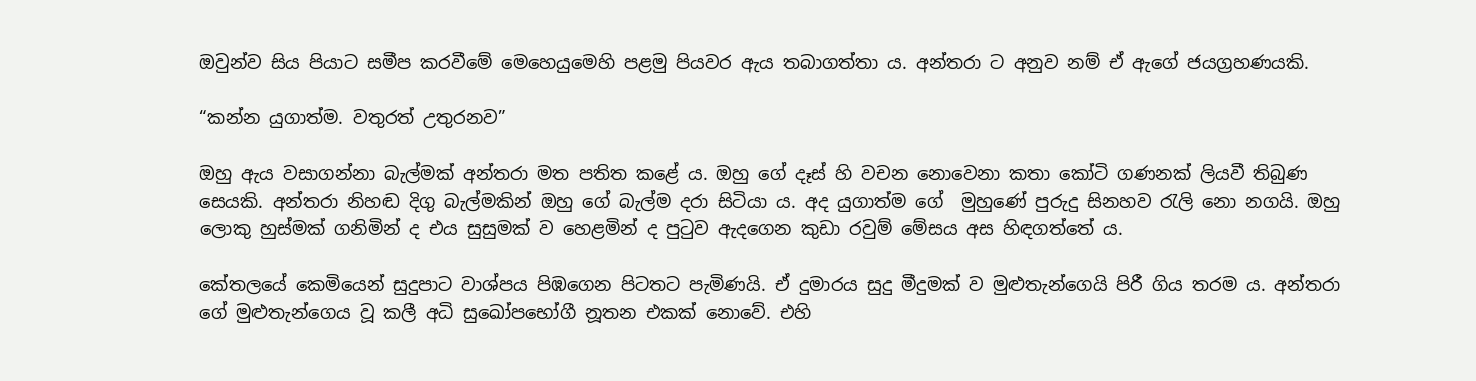ඔවුන්ව සිය පියාට සමීප කරවීමේ මෙහෙයුමෙහි පළමු පියවර ඇය තබාගත්තා ය. අන්තරා ට අනුව නම් ඒ ඇගේ ජයග්‍රහණයකි.

“කන්න යුගාත්ම. වතුරත් උතුරනව”

ඔහු ඇය වසාගන්නා බැල්මක් අන්තරා මත පතිත කළේ ය. ඔහු ගේ දෑස් හි වචන නොවෙනා කතා කෝටි ගණනක් ලියවී තිබුණ සෙයකි. අන්තරා නිහඬ දිගු බැල්මකින් ඔහු ගේ බැල්ම දරා සිටියා ය. අද යුගාත්ම ගේ  මුහුණේ පුරුදු සිනහව රැලි නො නගයි. ඔහු ලොකු හුස්මක් ගනිමින් ද එය සුසුමක් ව හෙළමින් ද පුටුව ඇදගෙන කුඩා රවුම් මේසය අස හිඳගත්තේ ය.

කේතලයේ කෙමියෙන් සුදුපාට වාශ්පය පිඹගෙන පිටතට පැමිණයි. ඒ දුමාරය සුදු මීදුමක් ව මුළුතැන්ගෙයි පිරී ගිය තරම ය. අන්තරා ගේ මුළුතැන්ගෙය වූ කලී අධි සුඛෝපභෝගී නූතන එකක් නොවේ. එහි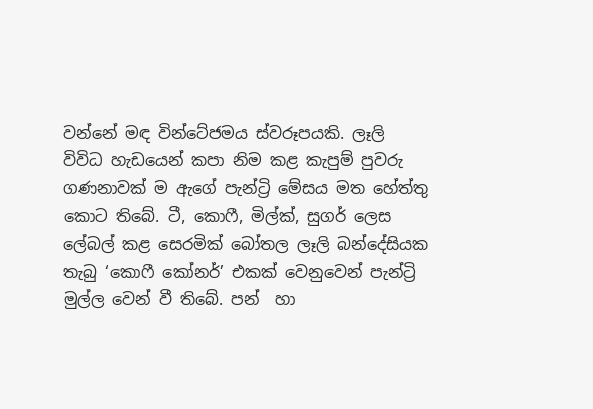වන්නේ මඳ වින්ටේජමය ස්වරූපයකි. ලෑලි විවිධ හැඩයෙන් කපා නිම කළ කැපුම් පුවරු ගණනාවක් ම ඇගේ පැන්ට්‍රි මේසය මත හේත්තු කොට තිබේ. ටී, කොෆී, මිල්ක්, සුගර් ලෙස ලේබල් කළ සෙරමික් බෝතල ලෑලි බන්දේසියක තැබු ‘කොෆී කෝනර්’ එකක් වෙනුවෙන් පැන්ට්‍රි මුල්ල වෙන් වී තිබේ. පන්  හා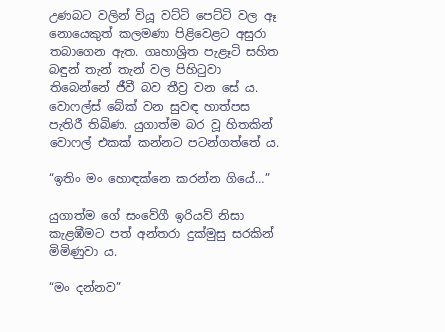උණබට වලින් වියූ වට්ටි පෙට්ටි වල ඈ නොයෙකුත් කලමණා පිළිවෙළට අසුරා තබාගෙන ඇත. ගෘහාශ්‍රිත පැළෑටි සහිත බඳුන් තැන් තැන් වල පිහිටුවා තිබෙන්නේ ජීවී බව තීව්‍ර වන සේ ය. වොෆල්ස් බේක් වන සුවඳ හාත්පස පැතිරී තිබිණ. යුගාත්ම බර වූ හිතකින් වොෆල් එකක් කන්නට පටන්ගත්තේ ය.

“ඉතිං මං හොඳක්නෙ කරන්න ගියේ…”

යුගාත්ම ගේ සංවේගී ඉරියව් නිසා කැළඹීමට පත් අන්තරා දුක්මුසු සරකින් මිමිණුවා ය.

“මං දන්නව”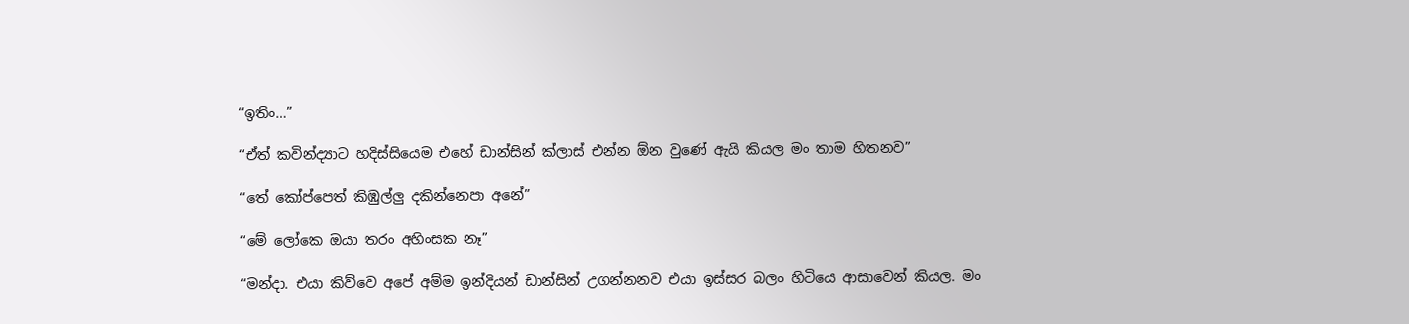“ඉතිං…”

“ඒත් කවින්ද්‍යාට හදිස්සියෙම එහේ ඩාන්සින් ක්ලාස් එන්න ඕන වුණේ ඇයි කියල මං තාම හිතනව”

“තේ කෝප්පෙත් කිඹුල්ලු දකින්නෙපා අනේ”

“මේ ලෝකෙ ඔයා තරං අහිංසක නෑ”

“මන්දා. එයා කිව්වෙ අපේ අම්ම ඉන්දියන් ඩාන්සින් උගන්නනව එයා ඉස්සර බලං හිටියෙ ආසාවෙන් කියල. මං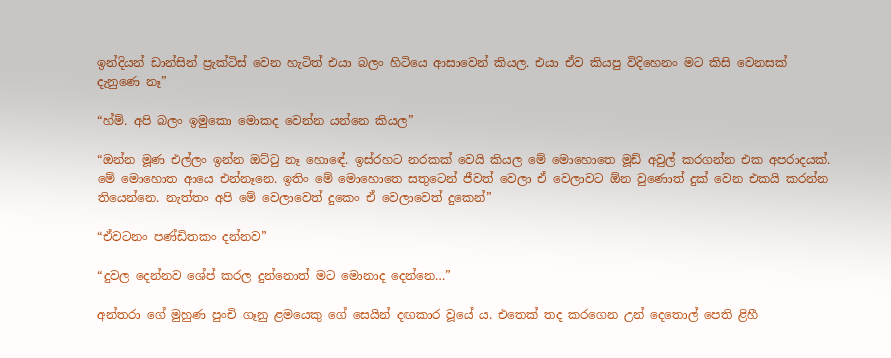ඉන්දියන් ඩාන්සින් ප්‍රැක්ටිස් වෙන හැටිත් එයා බලං හිටියෙ ආසාවෙන් කියල. එයා ඒව කියපු විදිහෙනං මට කිසි වෙනසක් දැනුණෙ නෑ”

“හ්ම්. අපි බලං ඉමුකො මොකද වෙන්න යන්නෙ කියල”

“ඔන්න මූණ එල්ලං ඉන්න ඔට්ටු නෑ හොඳේ. ඉස්රහට නරකක් වෙයි කියල මේ මොහොතෙ මූඩ් අවුල් කරගන්න එක අපරාදයක්. මේ මොහොත ආයෙ එන්නෑනෙ. ඉතිං මේ මොහොතෙ සතුටෙන් ජීවත් වෙලා ඒ වෙලාවට ඕන වුණොත් දුක් වෙන එකයි කරන්න තියෙන්නෙ. නැත්තං අපි මේ වෙලාවෙත් දුකෙං ඒ වෙලාවෙත් දුකෙන්”

“ඒවටනං පණ්ඩිතකං දන්නව”

“දුවල දෙන්නව ශේප් කරල දුන්නොත් මට මොනාද දෙන්නෙ…”

අන්තරා ගේ මුහුණ පුංචි ගෑනු ළමයෙකු ගේ සෙයින් දඟකාර වූයේ ය. එතෙක් තද කරගෙන උන් දෙතොල් පෙති ළිහී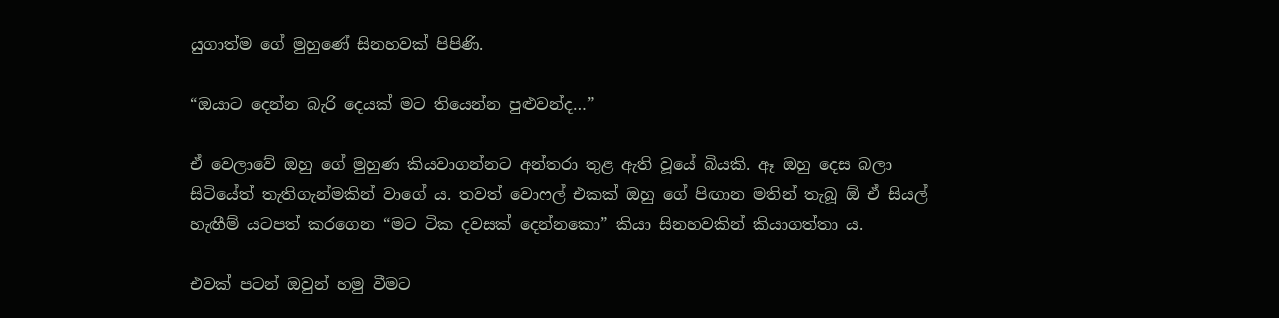යුගාත්ම ගේ මුහුණේ සිනහවක් පිපිණි.

“ඔයාට දෙන්න බැරි දෙයක් මට තියෙන්න පුළුවන්ද…”

ඒ වෙලාවේ ඔහු ගේ මුහුණ කියවාගන්නට අන්තරා තුළ ඇති වූයේ බියකි. ඈ ඔහු දෙස බලා සිටියේත් තැතිගැන්මකින් වාගේ ය. තවත් වොෆල් එකක් ඔහු ගේ පිඟාන මතින් තැබූ ඕ ඒ සියල්       හැඟීම් යටපත් කරගෙන “මට ටික දවසක් දෙන්නකො” කියා සිනහවකින් කියාගත්තා ය.

එවක් පටන් ඔවුන් හමු වීමට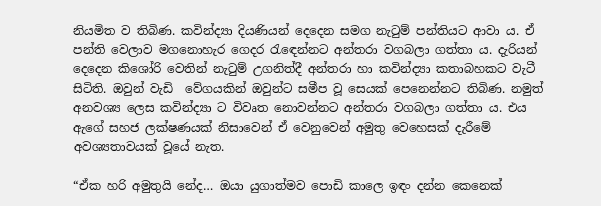නියමිත ව තිබිණ. කවින්ද්‍යා දියණියන් දෙදෙන සමග නැටුම් පන්තියට ආවා ය. ඒ පන්ති වෙලාව මගනොහැර ගෙදර රැඳෙන්නට අන්තරා වගබලා ගත්තා ය. දැරියන් දෙදෙන කිශෝරි වෙතින් නැටුම් උගනිත්දී අන්තරා හා කවින්ද්‍යා කතාබහකට වැටී සිටිති. ඔවුන් වැඩි  වේගයකින් ඔවුන්ට සමීප වූ සෙයක් පෙනෙන්නට තිබිණ. නමුත් අනවශ්‍ය ලෙස කවින්ද්‍යා ට විවෘත නොවන්නට අන්තරා වගබලා ගත්තා ය. එය ඇගේ සහජ ලක්ෂණයක් නිසාවෙන් ඒ වෙනුවෙන් අමුතු වෙහෙසක් දැරීමේ අවශ්‍යතාවයක් වූයේ නැත.

“ඒක හරි අමුතුයි නේද… ඔයා යුගාත්මව පොඩි කාලෙ ඉඳං දන්න කෙනෙක්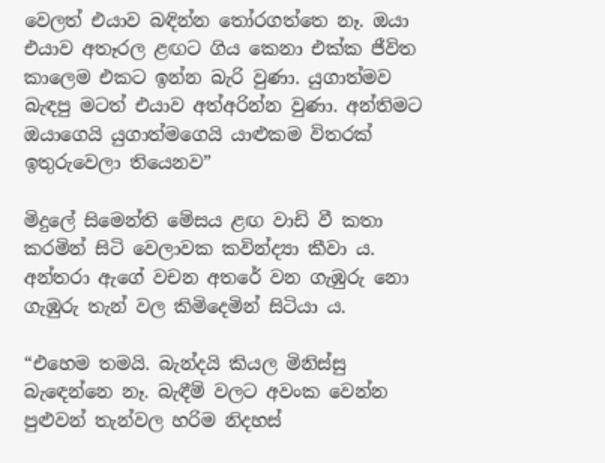වෙලත් එයාව බඳින්න තෝරගත්තෙ නෑ. ඔයා එයාව අතෑරල ළඟට ගිය කෙනා එක්ක ජීවිත කාලෙම එකට ඉන්න බැරි වුණා. යුගාත්මව බැඳපු මටත් එයාව අත්අරින්න වුණා. අන්තිමට ඔයාගෙයි යුගාත්මගෙයි යාළුකම විතරක් ඉතුරුවෙලා තියෙනව”

මිදුලේ සිමෙන්ති මේසය ළඟ වාඩි වී කතා කරමින් සිටි වෙලාවක කවින්ද්‍යා කීවා ය. අන්තරා ඇගේ වචන අතරේ වන ගැඹුරු නො ගැඹුරු තැන් වල කිමිදෙමින් සිටියා ය.

“එහෙම තමයි. බැන්දයි කියල මිනිස්සු බැඳෙන්නෙ නෑ. බැඳීම් වලට අවංක වෙන්න පුළුවන් තැන්වල හරිම නිදහස්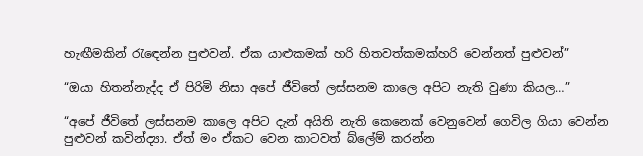හැඟීමකින් රැඳෙන්න පුළුවන්. ඒක යාළුකමක් හරි හිතවත්කමක්හරි වෙන්නත් පුළුවන්”

“ඔයා හිතන්නැද්ද ඒ පිරිමි නිසා අපේ ජීවිතේ ලස්සනම කාලෙ අපිට නැති වුණා කියල…”

“අපේ ජීවිතේ ලස්සනම කාලෙ අපිට දැන් අයිති නැති කෙනෙක් වෙනුවෙන් ගෙවිල ගියා වෙන්න පුළුවන් කවින්ද්‍යා. ඒත් මං ඒකට වෙන කාටවත් බ්ලේම් කරන්න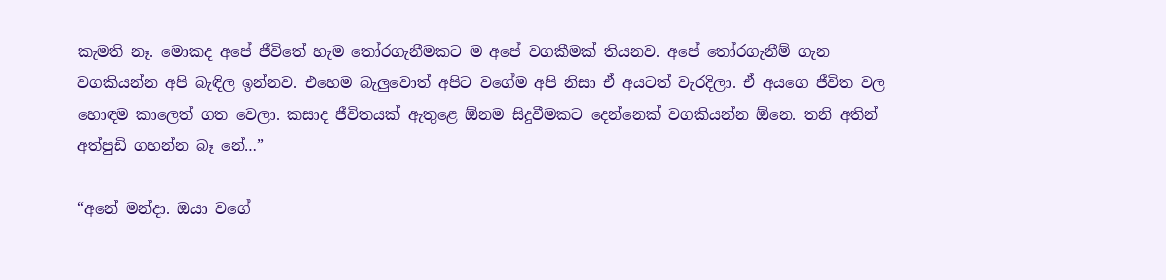කැමති නෑ. මොකද අපේ ජීවිතේ හැම තෝරගැනීමකට ම අපේ වගකීමක් තියනව. අපේ තෝරගැනීම් ගැන වගකියන්න අපි බැඳිල ඉන්නව. එහෙම බැලුවොත් අපිට වගේම අපි නිසා ඒ අයටත් වැරදිලා. ඒ අයගෙ ජීවිත වල හොඳම කාලෙත් ගත වෙලා. කසාද ජීවිතයක් ඇතුළෙ ඕනම සිදුවීමකට දෙන්නෙක් වගකියන්න ඕනෙ. තනි අතින් අත්පුඩි ගහන්න බෑ නේ…”

“අනේ මන්දා. ඔයා වගේ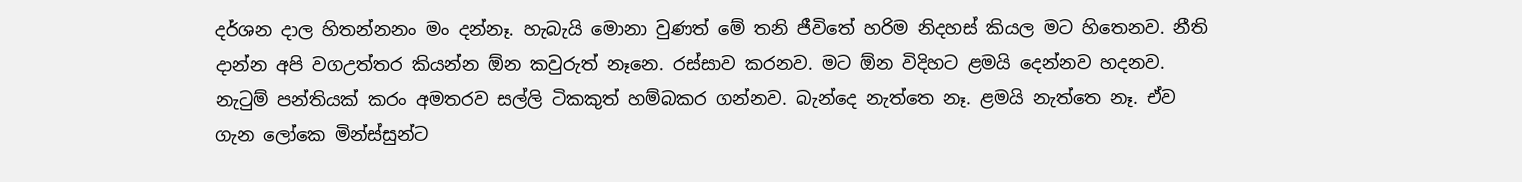දර්ශන දාල හිතන්නනං මං දන්නෑ. හැබැයි මොනා වුණත් මේ තනි ජීවිතේ හරිම නිදහස් කියල මට හිතෙනව. නීති දාන්න අපි වගඋත්තර කියන්න ඕන කවුරුත් නෑනෙ. රස්සාව කරනව. මට ඕන විදිහට ළමයි දෙන්නව හදනව. නැටුම් පන්තියක් කරං අමතරව සල්ලි ටිකකුත් හම්බකර ගන්නව. බැන්දෙ නැත්තෙ නෑ. ළමයි නැත්තෙ නෑ. ඒව ගැන ලෝකෙ මින්ස්සුන්ට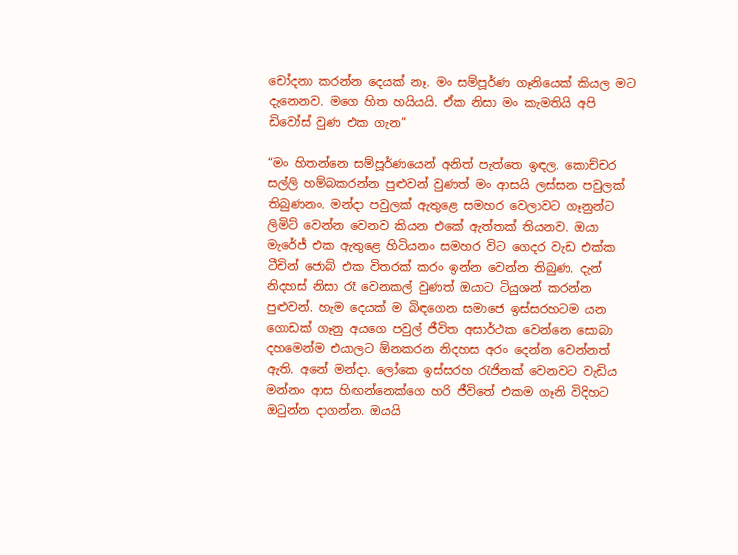චෝදනා කරන්න දෙයක් නෑ. මං සම්පූර්ණ ගෑනියෙක් කියල මට දැනෙනව. මගෙ හිත හයියයි. ඒක නිසා මං කැමතියි අපි ඩිවෝස් වුණ එක ගැන”

“මං හිතන්නෙ සම්පූර්ණයෙන් අනිත් පැත්තෙ ඉඳල. කොච්චර සල්ලි හම්බකරන්න පුළුවන් වුණත් මං ආසයි ලස්සන පවුලක් තිබුණනං. මන්දා පවුලක් ඇතුළෙ සමහර වෙලාවට ගෑනුන්ට ලිමිට් වෙන්න වෙනව කියන එකේ ඇත්තක් තියනව. ඔයා මැරේජ් එක ඇතුළෙ හිටියනං සමහර විට ගෙදර වැඩ එක්ක ටීචින් ජොබ් එක විතරක් කරං ඉන්න වෙන්න තිබුණ. දැන් නිදහස් නිසා රෑ වෙනකල් වුණත් ඔයාට ටියුශන් කරන්න පුළුවන්. හැම දෙයක් ම බිඳගෙන සමාජෙ ඉස්සරහටම යන ගොඩක් ගෑනු අයගෙ පවුල් ජීවිත අසාර්ථක වෙන්නෙ සොබා දහමෙන්ම එයාලට ඕනකරන නිදහස අරං දෙන්න වෙන්නත් ඇති. අනේ මන්දා. ලෝකෙ ඉස්සරහ රැජිනක් වෙනවට වැඩිය මන්නං ආස හිඟන්නෙක්ගෙ හරි ජීවිතේ එකම ගෑනි විදිහට ඔටුන්න දාගන්න. ඔයයි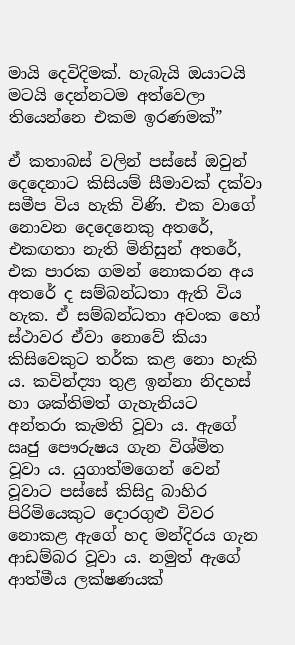මායි දෙවිදිමක්. හැබැයි ඔයාටයි මටයි දෙන්නටම අත්වෙලා තියෙන්නෙ එකම ඉරණමක්”

ඒ කතාබස් වලින් පස්සේ ඔවුන් දෙදෙනාට කිසියම් සීමාවක් දක්වා සමීප විය හැකි විණි. එක වාගේ නොවන දෙදෙනෙකු අතරේ, එකඟතා නැති මිනිසුන් අතරේ, එක පාරක ගමන් නොකරන අය අතරේ ද සම්බන්ධතා ඇති විය හැක. ඒ සම්බන්ධතා අවංක හෝ ස්ථාවර ඒවා නොවේ කියා කිසිවෙකුට තර්ක කළ නො හැකි ය. කවින්ද්‍යා තුළ ඉන්නා නිදහස් හා ශක්තිමත් ගැහැනියට අන්තරා කැමති වූවා ය. ඇගේ ඍජු පෞරුෂය ගැන විශ්මිත වූවා ය. යුගාත්මගෙන් වෙන් වූවාට පස්සේ කිසිදු බාහිර පිරිමියෙකුට දොරගුළු විවර නොකළ ඇගේ හද මන්දිරය ගැන ආඩම්බර වූවා ය. නමුත් ඇගේ ආත්මීය ලක්ෂණයක්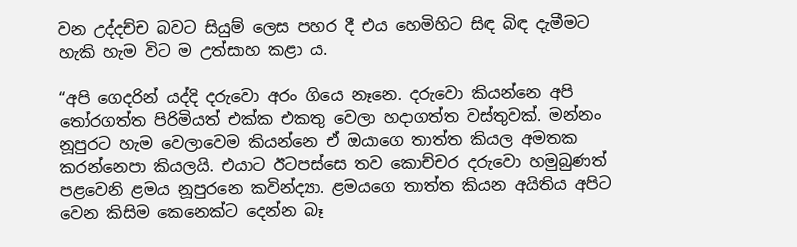වන උද්දච්ච බවට සියුම් ලෙස පහර දී එය හෙමිහිට සිඳ බිඳ දැමීමට හැකි හැම විට ම උත්සාහ කළා ය.

“අපි ගෙදරින් යද්දි දරුවො අරං ගියෙ නෑනෙ. දරුවො කියන්නෙ අපි තෝරගත්ත පිරිමියත් එක්ක එකතු වෙලා හදාගත්ත වස්තුවක්. මන්නං නූපුරට හැම වෙලාවෙම කියන්නෙ ඒ ඔයාගෙ තාත්ත කියල අමතක කරන්නෙපා කියලයි. එයාට ඊටපස්සෙ තව කොච්චර දරුවො හමුබුණත් පළවෙනි ළමය නූපුරනෙ කවින්ද්‍යා. ළමයගෙ තාත්ත කියන අයිතිය අපිට වෙන කිසිම කෙනෙක්ට දෙන්න බෑ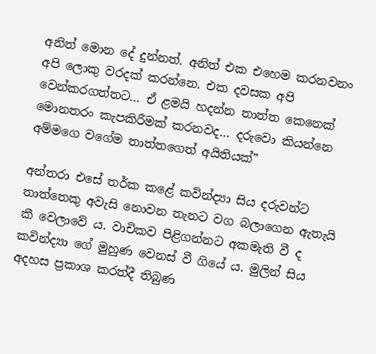අනිත් මොන දේ දුන්නත්. අනිත් එක එහෙම කරනවනං අපි ලොකු වරදක් කරන්නෙ. එක දවසක අපි වෙන්කරගත්තට… ඒ ළමයි හදන්න තාත්ත කෙනෙක් මොනතරං කැපකිරීමක් කරනවද… දරුවො කියන්නෙ අම්මගෙ වගේම තාත්තගෙත් අයිතියක්”

අන්තරා එසේ තර්ක කළේ කවින්ද්‍යා සිය දරුවන්ට තාත්තෙකු අවැසි නොවන තැනට වග බලාගෙන ඇතැයි කී වෙලාවේ ය. වාචිකව පිළිගන්නට අකමැති වී ද කවින්ද්‍යා ගේ මුහුණ වෙනස් වී ගියේ ය. මුලින් සිය අදහස ප්‍රකාශ කරත්දී තිබුණ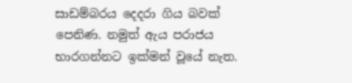සාඩම්බරය දෙදරා ගිය බවක් පෙනිණ. නමුත් ඇය පරාජය භාරගන්නට ඉක්මන් වූයේ නැත.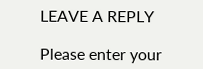LEAVE A REPLY

Please enter your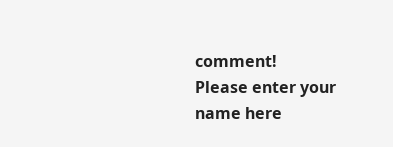comment!
Please enter your name here